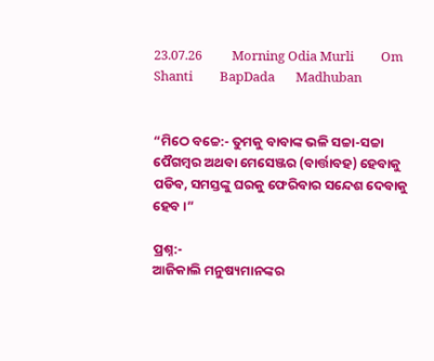23.07.26          Morning Odia Murli         Om Shanti         BapDada       Madhuban


“ମିଠେ ବଚ୍ଚେ:- ତୁମକୁ ବାବାଙ୍କ ଭଳି ସଚ୍ଚା-ସଚ୍ଚା ପୈଗମ୍ବର ଅଥବା ମେସେଞ୍ଜର (ବାର୍ତ୍ତାବହ) ହେବାକୁ ପଡିବ, ସମସ୍ତଙ୍କୁ ଘରକୁ ଫେରିବାର ସନ୍ଦେଶ ଦେବାକୁ ହେବ ।”

ପ୍ରଶ୍ନ:-
ଆଜିକାଲି ମନୁଷ୍ୟମାନଙ୍କର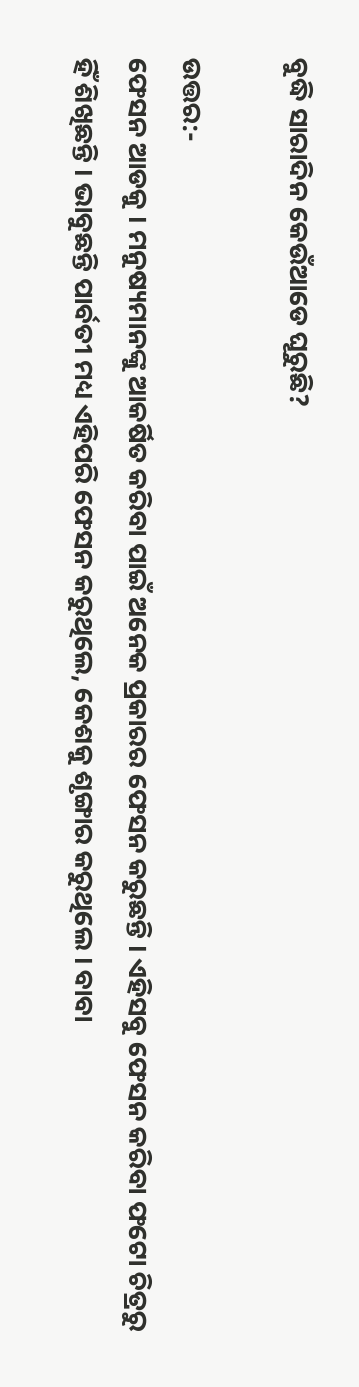ବୁଦ୍ଧି ସାରାଦିନ କେଉଁଆଡେ ଘୂରୁଛି?

ଉତ୍ତର:-
ଫେସନ ଆଡକୁ । ମନୁଷ୍ୟମାନଙ୍କୁ ଆକର୍ଷିତ କରିବା ପାଇଁ ଅନେକ ପ୍ରକାରର ଫେସନ କରୁଛନ୍ତି । ଏହିସବୁ ଫେସନ କରିବା ଫଟୋ ଚିତ୍ରରୁ ହିଁ ଶିଖିଛନ୍ତି । ଭାବୁଛନ୍ତି ପାର୍ବତୀ ମଧ୍ୟ ଏହିପରି ଫେସନ କରୁଥିଲେ, କେଶକୁ ଶୃଙ୍ଗାର କରୁଥିଲେ । ବାବା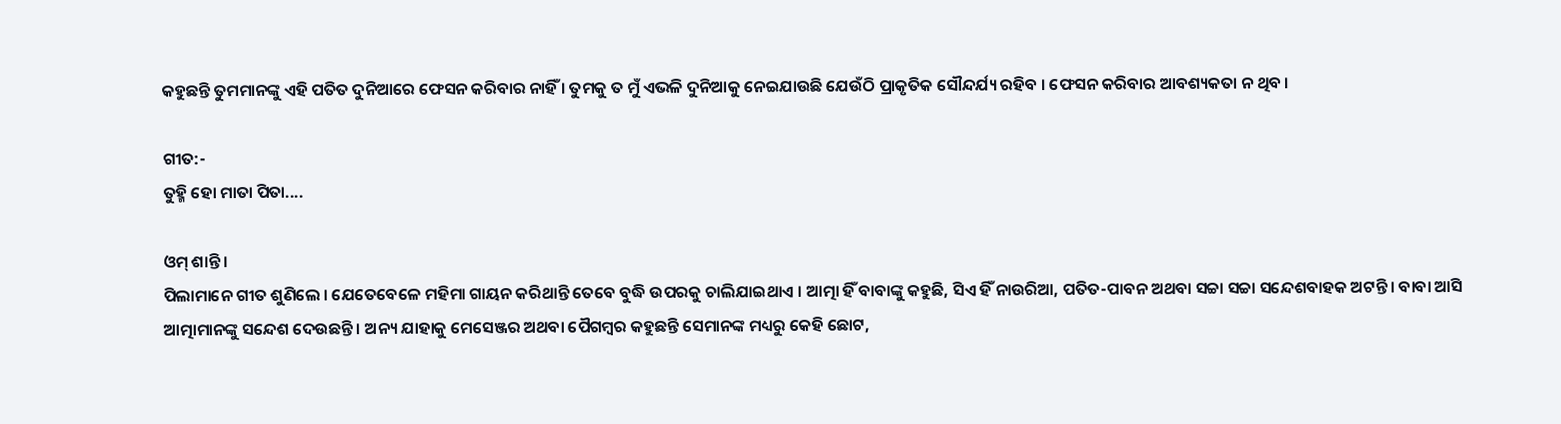କହୁଛନ୍ତି ତୁମମାନଙ୍କୁ ଏହି ପତିତ ଦୁନିଆରେ ଫେସନ କରିବାର ନାହିଁ । ତୁମକୁ ତ ମୁଁ ଏଭଳି ଦୁନିଆକୁ ନେଇଯାଉଛି ଯେଉଁଠି ପ୍ରାକୃତିକ ସୌନ୍ଦର୍ଯ୍ୟ ରହିବ । ଫେସନ କରିବାର ଆବଶ୍ୟକତା ନ ଥିବ ।

ଗୀତ:-
ତୁହ୍ମି ହୋ ମାତା ପିତା....

ଓମ୍ ଶାନ୍ତି ।
ପିଲାମାନେ ଗୀତ ଶୁଣିଲେ । ଯେତେବେଳେ ମହିମା ଗାୟନ କରିଥାନ୍ତି ତେବେ ବୁଦ୍ଧି ଉପରକୁ ଚାଲିଯାଇଥାଏ । ଆତ୍ମା ହିଁ ବାବାଙ୍କୁ କହୁଛି, ସିଏ ହିଁ ନାଉରିଆ, ପତିତ-ପାବନ ଅଥବା ସଚ୍ଚା ସଚ୍ଚା ସନ୍ଦେଶବାହକ ଅଟନ୍ତି । ବାବା ଆସି ଆତ୍ମାମାନଙ୍କୁ ସନ୍ଦେଶ ଦେଉଛନ୍ତି । ଅନ୍ୟ ଯାହାକୁ ମେସେଞ୍ଜର ଅଥବା ପୈଗମ୍ବର କହୁଛନ୍ତି ସେମାନଙ୍କ ମଧ୍ୟରୁ କେହି ଛୋଟ,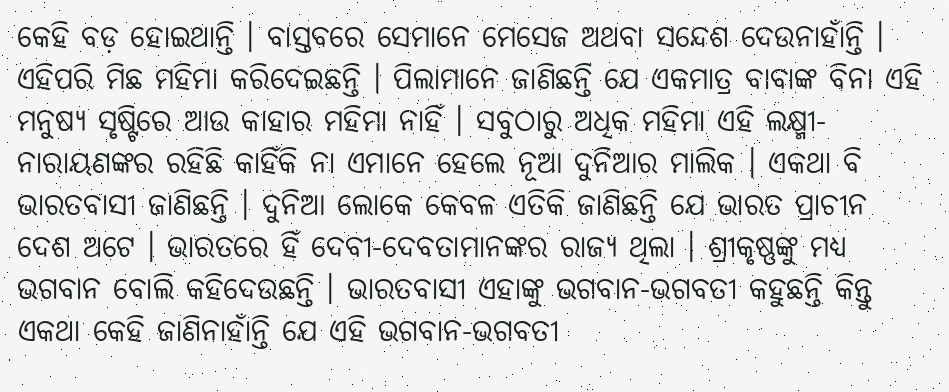କେହି ବଡ଼ ହୋଇଥାନ୍ତି । ବାସ୍ତବରେ ସେମାନେ ମେସେଜ ଅଥବା ସନ୍ଦେଶ ଦେଉନାହାଁନ୍ତି । ଏହିପରି ମିଛ ମହିମା କରିଦେଇଛନ୍ତି । ପିଲାମାନେ ଜାଣିଛନ୍ତି ଯେ ଏକମାତ୍ର ବାବାଙ୍କ ବିନା ଏହି ମନୁଷ୍ୟ ସୃଷ୍ଟିରେ ଆଉ କାହାର ମହିମା ନାହିଁ । ସବୁଠାରୁ ଅଧିକ ମହିମା ଏହି ଲକ୍ଷ୍ମୀ-ନାରାୟଣଙ୍କର ରହିଛି କାହିଁକି ନା ଏମାନେ ହେଲେ ନୂଆ ଦୁନିଆର ମାଲିକ । ଏକଥା ବି ଭାରତବାସୀ ଜାଣିଛନ୍ତି । ଦୁନିଆ ଲୋକେ କେବଳ ଏତିକି ଜାଣିଛନ୍ତି ଯେ ଭାରତ ପ୍ରାଚୀନ ଦେଶ ଅଟେ । ଭାରତରେ ହିଁ ଦେବୀ-ଦେବତାମାନଙ୍କର ରାଜ୍ୟ ଥିଲା । ଶ୍ରୀକୃଷ୍ଣଙ୍କୁ ମଧ୍ୟ ଭଗବାନ ବୋଲି କହିଦେଉଛନ୍ତି । ଭାରତବାସୀ ଏହାଙ୍କୁ ଭଗବାନ-ଭଗବତୀ କହୁଛନ୍ତି କିନ୍ତୁ ଏକଥା କେହି ଜାଣିନାହାଁନ୍ତି ଯେ ଏହି ଭଗବାନ-ଭଗବତୀ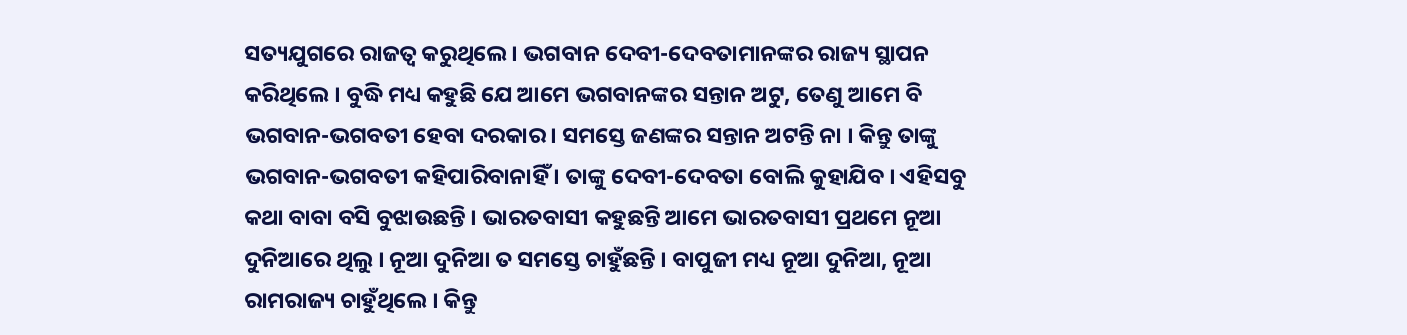ସତ୍ୟଯୁଗରେ ରାଜତ୍ୱ କରୁଥିଲେ । ଭଗବାନ ଦେବୀ-ଦେବତାମାନଙ୍କର ରାଜ୍ୟ ସ୍ଥାପନ କରିଥିଲେ । ବୁଦ୍ଧି ମଧ୍ୟ କହୁଛି ଯେ ଆମେ ଭଗବାନଙ୍କର ସନ୍ତାନ ଅଟୁ, ତେଣୁ ଆମେ ବି ଭଗବାନ-ଭଗବତୀ ହେବା ଦରକାର । ସମସ୍ତେ ଜଣଙ୍କର ସନ୍ତାନ ଅଟନ୍ତି ନା । କିନ୍ତୁ ତାଙ୍କୁ ଭଗବାନ-ଭଗବତୀ କହିପାରିବାନାହିଁ । ତାଙ୍କୁ ଦେବୀ-ଦେବତା ବୋଲି କୁହାଯିବ । ଏହିସବୁ କଥା ବାବା ବସି ବୁଝାଉଛନ୍ତି । ଭାରତବାସୀ କହୁଛନ୍ତି ଆମେ ଭାରତବାସୀ ପ୍ରଥମେ ନୂଆ ଦୁନିଆରେ ଥିଲୁ । ନୂଆ ଦୁନିଆ ତ ସମସ୍ତେ ଚାହୁଁଛନ୍ତି । ବାପୁଜୀ ମଧ୍ୟ ନୂଆ ଦୁନିଆ, ନୂଆ ରାମରାଜ୍ୟ ଚାହୁଁଥିଲେ । କିନ୍ତୁ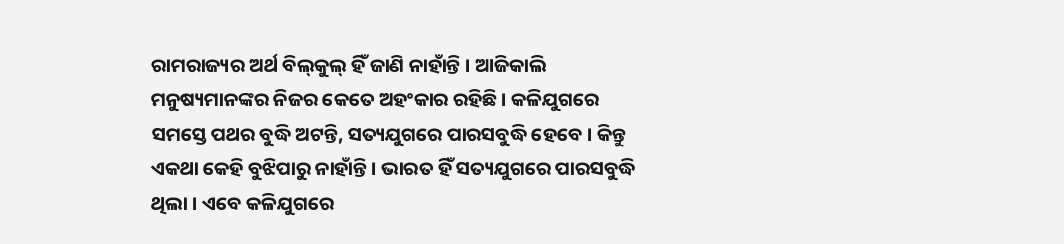ରାମରାଜ୍ୟର ଅର୍ଥ ବିଲ୍‌କୁଲ୍ ହିଁ ଜାଣି ନାହାଁନ୍ତି । ଆଜିକାଲି ମନୁଷ୍ୟମାନଙ୍କର ନିଜର କେତେ ଅହଂକାର ରହିଛି । କଳିଯୁଗରେ ସମସ୍ତେ ପଥର ବୁଦ୍ଧି ଅଟନ୍ତି, ସତ୍ୟଯୁଗରେ ପାରସବୁଦ୍ଧି ହେବେ । କିନ୍ତୁ ଏକଥା କେହି ବୁଝିପାରୁ ନାହାଁନ୍ତି । ଭାରତ ହିଁ ସତ୍ୟଯୁଗରେ ପାରସବୁଦ୍ଧି ଥିଲା । ଏବେ କଳିଯୁଗରେ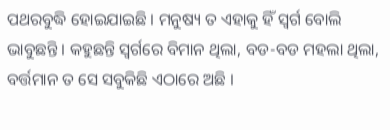ପଥରବୁଦ୍ଧି ହୋଇଯାଇଛି । ମନୁଷ୍ୟ ତ ଏହାକୁ ହିଁ ସ୍ୱର୍ଗ ବୋଲି ଭାବୁଛନ୍ତି । କହୁଛନ୍ତି ସ୍ୱର୍ଗରେ ବିମାନ ଥିଲା, ବଡ-ବଡ ମହଲା ଥିଲା, ବର୍ତ୍ତମାନ ତ ସେ ସବୁକିଛି ଏଠାରେ ଅଛି ।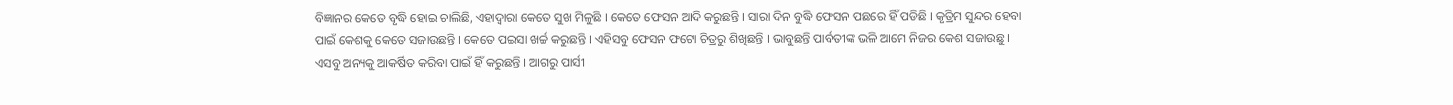ବିଜ୍ଞାନର କେତେ ବୃଦ୍ଧି ହୋଇ ଚାଲିଛି, ଏହାଦ୍ୱାରା କେତେ ସୁଖ ମିଳୁଛି । କେତେ ଫେସନ ଆଦି କରୁଛନ୍ତି । ସାରା ଦିନ ବୁଦ୍ଧି ଫେସନ ପଛରେ ହିଁ ପଡିଛି । କୃତ୍ରିମ ସୁନ୍ଦର ହେବା ପାଇଁ କେଶକୁ କେତେ ସଜାଉଛନ୍ତି । କେତେ ପଇସା ଖର୍ଚ୍ଚ କରୁଛନ୍ତି । ଏହିସବୁ ଫେସନ ଫଟୋ ଚିତ୍ରରୁ ଶିଖିଛନ୍ତି । ଭାବୁଛନ୍ତି ପାର୍ବତୀଙ୍କ ଭଳି ଆମେ ନିଜର କେଶ ସଜାଉଛୁ । ଏସବୁ ଅନ୍ୟକୁ ଆକର୍ଷିତ କରିବା ପାଇଁ ହିଁ କରୁଛନ୍ତି । ଆଗରୁ ପାର୍ସୀ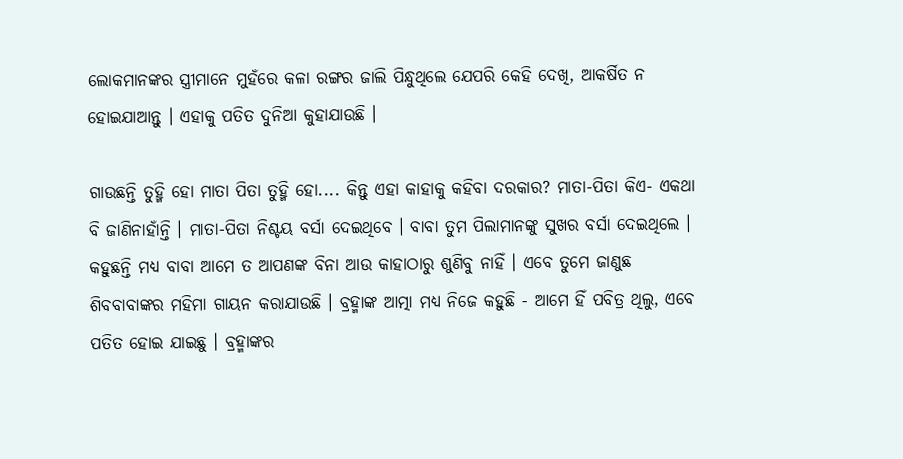ଲୋକମାନଙ୍କର ସ୍ତ୍ରୀମାନେ ମୁହଁରେ କଳା ରଙ୍ଗର ଜାଲି ପିନ୍ଧୁଥିଲେ ଯେପରି କେହି ଦେଖି, ଆକର୍ଷିତ ନ ହୋଇଯାଆନ୍ତୁ । ଏହାକୁ ପତିତ ଦୁନିଆ କୁହାଯାଉଛି ।

ଗାଉଛନ୍ତି ତୁହ୍ମି ହୋ ମାତା ପିତା ତୁହ୍ମି ହୋ.... କିନ୍ତୁ ଏହା କାହାକୁ କହିବା ଦରକାର? ମାତା-ପିତା କିଏ- ଏକଥା ବି ଜାଣିନାହାଁନ୍ତି । ମାତା-ପିତା ନିଶ୍ଚୟ ବର୍ସା ଦେଇଥିବେ । ବାବା ତୁମ ପିଲାମାନଙ୍କୁ ସୁଖର ବର୍ସା ଦେଇଥିଲେ । କହୁଛନ୍ତି ମଧ୍ୟ ବାବା ଆମେ ତ ଆପଣଙ୍କ ବିନା ଆଉ କାହାଠାରୁ ଶୁଣିବୁ ନାହିଁ । ଏବେ ତୁମେ ଜାଣୁଛ ଶିବବାବାଙ୍କର ମହିମା ଗାୟନ କରାଯାଉଛି । ବ୍ରହ୍ମାଙ୍କ ଆତ୍ମା ମଧ୍ୟ ନିଜେ କହୁଛି - ଆମେ ହିଁ ପବିତ୍ର ଥିଲୁ, ଏବେ ପତିତ ହୋଇ ଯାଇଛୁ । ବ୍ରହ୍ମାଙ୍କର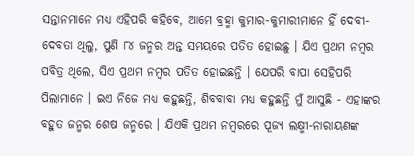ସନ୍ତାନମାନେ ମଧ୍ୟ ଏହିପରି କହିବେ, ଆମେ ବ୍ରହ୍ମା କୁମାର-କୁମାରୀମାନେ ହିଁ ଦେବୀ-ଦେବତା ଥିଲୁ, ପୁଣି ୮୪ ଜନ୍ମର ଅନ୍ତ ସମୟରେ ପତିତ ହୋଇଛୁ । ଯିଏ ପ୍ରଥମ ନମ୍ବର ପବିତ୍ର ଥିଲେ, ସିଏ ପ୍ରଥମ ନମ୍ବର ପତିତ ହୋଇଛନ୍ତି । ଯେପରି ବାପା ସେହିପରି ପିଲାମାନେ । ଇଏ ନିଜେ ମଧ୍ୟ କହୁଛନ୍ତି, ଶିବବାବା ମଧ୍ୟ କହୁଛନ୍ତି ମୁଁ ଆସୁଛି - ଏହାଙ୍କର ବହୁତ ଜନ୍ମର ଶେଷ ଜନ୍ମରେ । ଯିଏକି ପ୍ରଥମ ନମ୍ବରରେ ପୂଜ୍ୟ ଲକ୍ଷ୍ମୀ-ନାରାୟଣଙ୍କ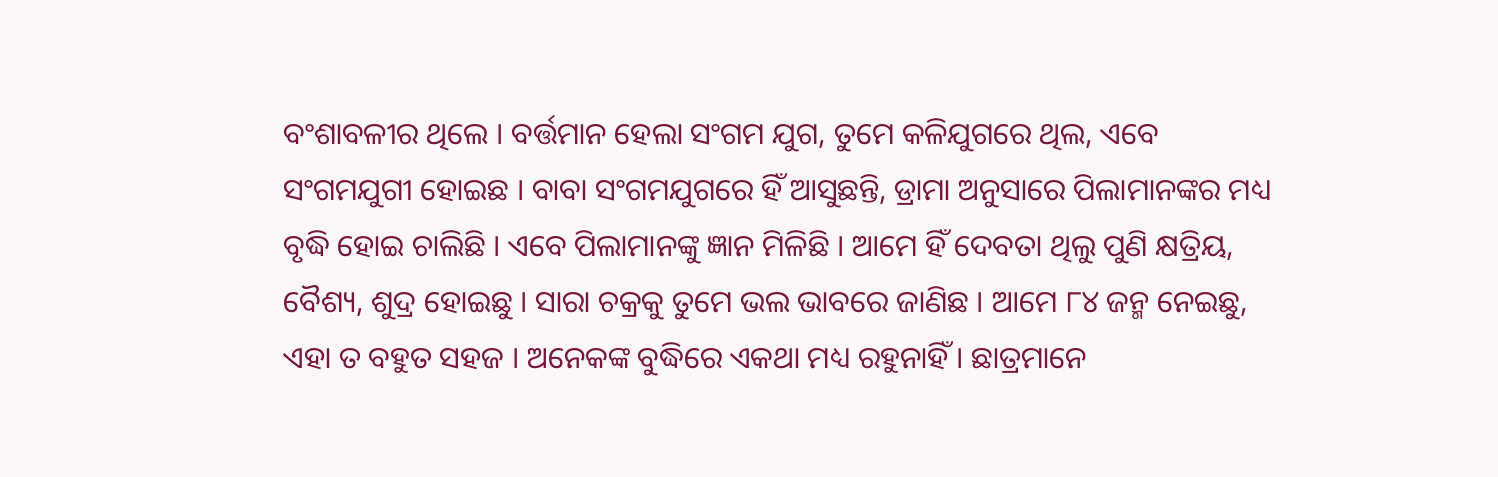ବଂଶାବଳୀର ଥିଲେ । ବର୍ତ୍ତମାନ ହେଲା ସଂଗମ ଯୁଗ, ତୁମେ କଳିଯୁଗରେ ଥିଲ, ଏବେ ସଂଗମଯୁଗୀ ହୋଇଛ । ବାବା ସଂଗମଯୁଗରେ ହିଁ ଆସୁଛନ୍ତି, ଡ୍ରାମା ଅନୁସାରେ ପିଲାମାନଙ୍କର ମଧ୍ୟ ବୃଦ୍ଧି ହୋଇ ଚାଲିଛି । ଏବେ ପିଲାମାନଙ୍କୁ ଜ୍ଞାନ ମିଳିଛି । ଆମେ ହିଁ ଦେବତା ଥିଲୁ ପୁଣି କ୍ଷତ୍ରିୟ, ବୈଶ୍ୟ, ଶୁଦ୍ର ହୋଇଛୁ । ସାରା ଚକ୍ରକୁ ତୁମେ ଭଲ ଭାବରେ ଜାଣିଛ । ଆମେ ୮୪ ଜନ୍ମ ନେଇଛୁ, ଏହା ତ ବହୁତ ସହଜ । ଅନେକଙ୍କ ବୁଦ୍ଧିରେ ଏକଥା ମଧ୍ୟ ରହୁନାହିଁ । ଛାତ୍ରମାନେ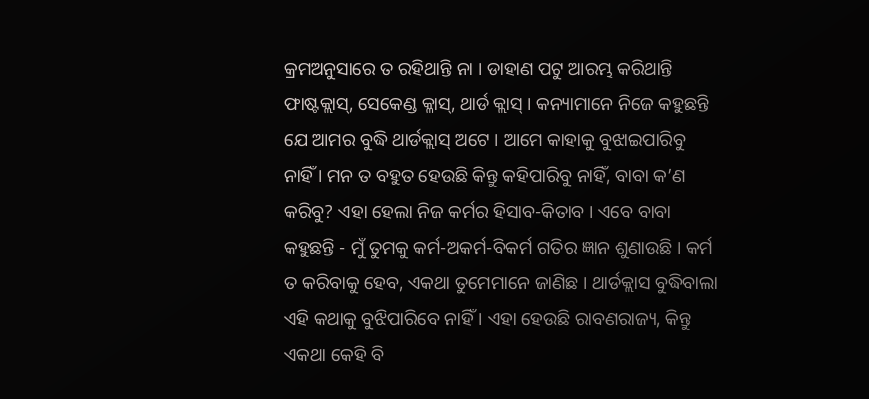କ୍ରମଅନୁସାରେ ତ ରହିଥାନ୍ତି ନା । ଡାହାଣ ପଟୁ ଆରମ୍ଭ କରିଥାନ୍ତି ଫାଷ୍ଟକ୍ଲାସ୍‌, ସେକେଣ୍ଡ କ୍ଳାସ୍‌, ଥାର୍ଡ କ୍ଲାସ୍ । କନ୍ୟାମାନେ ନିଜେ କହୁଛନ୍ତି ଯେ ଆମର ବୁଦ୍ଧି ଥାର୍ଡକ୍ଲାସ୍ ଅଟେ । ଆମେ କାହାକୁ ବୁଝାଇପାରିବୁ ନାହିଁ । ମନ ତ ବହୁତ ହେଉଛି କିନ୍ତୁ କହିପାରିବୁ ନାହିଁ, ବାବା କ’ଣ କରିବୁ? ଏହା ହେଲା ନିଜ କର୍ମର ହିସାବ-କିତାବ । ଏବେ ବାବା କହୁଛନ୍ତି - ମୁଁ ତୁମକୁ କର୍ମ-ଅକର୍ମ-ବିକର୍ମ ଗତିର ଜ୍ଞାନ ଶୁଣାଉଛି । କର୍ମ ତ କରିବାକୁ ହେବ, ଏକଥା ତୁମେମାନେ ଜାଣିଛ । ଥାର୍ଡକ୍ଲାସ ବୁଦ୍ଧିବାଲା ଏହି କଥାକୁ ବୁଝିପାରିବେ ନାହିଁ । ଏହା ହେଉଛି ରାବଣରାଜ୍ୟ, କିନ୍ତୁ ଏକଥା କେହି ବି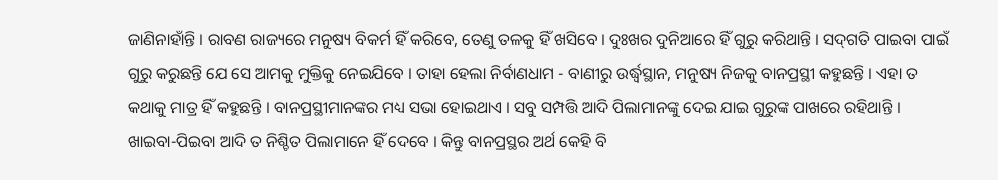ଜାଣିନାହାଁନ୍ତି । ରାବଣ ରାଜ୍ୟରେ ମନୁଷ୍ୟ ବିକର୍ମ ହିଁ କରିବେ, ତେଣୁ ତଳକୁ ହିଁ ଖସିବେ । ଦୁଃଖର ଦୁନିଆରେ ହିଁ ଗୁରୁ କରିଥାନ୍ତି । ସଦ୍‌ଗତି ପାଇବା ପାଇଁ ଗୁରୁ କରୁଛନ୍ତି ଯେ ସେ ଆମକୁ ମୁକ୍ତିକୁ ନେଇଯିବେ । ତାହା ହେଲା ନିର୍ବାଣଧାମ - ବାଣୀରୁ ଉର୍ଦ୍ଧ୍ୱସ୍ଥାନ, ମନୁଷ୍ୟ ନିଜକୁ ବାନପ୍ରସ୍ଥୀ କହୁଛନ୍ତି । ଏହା ତ କଥାକୁ ମାତ୍ର ହିଁ କହୁଛନ୍ତି । ବାନପ୍ରସ୍ଥୀମାନଙ୍କର ମଧ୍ୟ ସଭା ହୋଇଥାଏ । ସବୁ ସମ୍ପତ୍ତି ଆଦି ପିଲାମାନଙ୍କୁ ଦେଇ ଯାଇ ଗୁରୁଙ୍କ ପାଖରେ ରହିଥାନ୍ତି । ଖାଇବା-ପିଇବା ଆଦି ତ ନିଶ୍ଚିତ ପିଲାମାନେ ହିଁ ଦେବେ । କିନ୍ତୁ ବାନପ୍ରସ୍ଥର ଅର୍ଥ କେହି ବି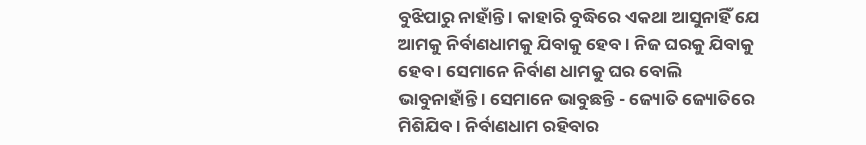ବୁଝିପାରୁ ନାହାଁନ୍ତି । କାହାରି ବୁଦ୍ଧିରେ ଏକଥା ଆସୁନାହିଁ ଯେ ଆମକୁ ନିର୍ବାଣଧାମକୁ ଯିବାକୁ ହେବ । ନିଜ ଘରକୁ ଯିବାକୁ ହେବ । ସେମାନେ ନିର୍ବାଣ ଧାମକୁ ଘର ବୋଲି ଭାବୁନାହାଁନ୍ତି । ସେମାନେ ଭାବୁଛନ୍ତି - ଜ୍ୟୋତି ଜ୍ୟୋତିରେ ମିଶିଯିବ । ନିର୍ବାଣଧାମ ରହିବାର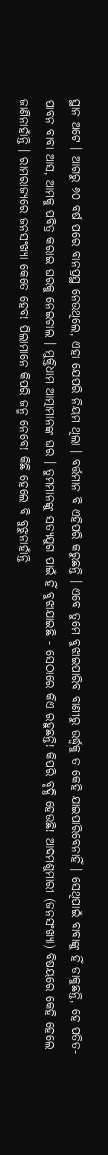ସ୍ଥାନ ଅଟେ । ଆଗରୁ ୬୦ ବର୍ଷ ପରେ ବାନପ୍ରସ୍ଥ ନେଉଥିଲେ, ଏହା ଯେପରି ନିୟମ ଥିଲା । ବର୍ତ୍ତମାନ ବି ଏହିପରି କରୁଛନ୍ତି । ଏବେ ତୁମେ ବୁଝାଇପାରିବ ବାଣୀରୁ ଉର୍ଦ୍ଧ୍ୱକୁ ତ କେହି ଯାଇପାରିବେନାହିଁ । ସେଥିପାଇଁ ବାବାଙ୍କୁ ହିଁ ଡାକୁଛନ୍ତି, ହେ ପତିତ-ପାବନ ବାବା ଆସ, ଆମକୁ ପବିତ୍ର କରାଇ ଘରକୁ ନେଇଚାଲ । ମୁକ୍ତିଧାମ ଆତ୍ମାମାନଙ୍କ ଘର । ତୁମମାନଙ୍କୁ ସତ୍ୟଯୁଗ ପାଇଁ ହିଁ ବୁଝାଯାଇଛି - ସେଠାରେ କିଏ ରହୁଛନ୍ତି! କିପରି ବୃଦ୍ଧି ହେଉଛି! ଆଦମଶୁମାରୀ (ଜନସଂଖ୍ୟା) ବିଷୟରେ କେହି ହେଲେ ଜାଣିନାହାଁନ୍ତି । ରାମରାଜ୍ୟରେ ଜନସଂଖ୍ୟା କେତେ ହେବ! ପିଲାମାନେ କିପରି ଜନ୍ମ ନେବେ! କିଛି ହେଲେ ବି ବୁଝୁନାହାଁନ୍ତି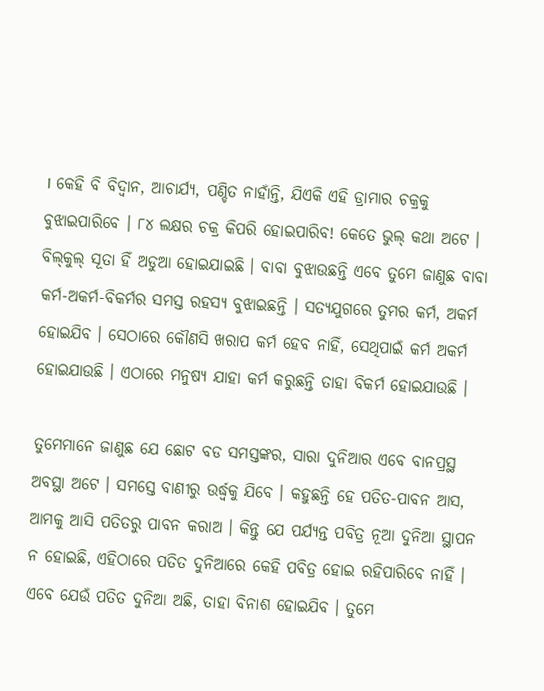। କେହି ବି ବିଦ୍ୱାନ, ଆଚାର୍ଯ୍ୟ, ପଣ୍ଡିତ ନାହାଁନ୍ତି, ଯିଏକି ଏହି ଡ୍ରାମାର ଚକ୍ରକୁ ବୁଝାଇପାରିବେ । ୮୪ ଲକ୍ଷର ଚକ୍ର କିପରି ହୋଇପାରିବ! କେତେ ଭୁଲ୍ କଥା ଅଟେ । ବିଲ୍‌କୁଲ୍ ସୂତା ହିଁ ଅଡୁଆ ହୋଇଯାଇଛି । ବାବା ବୁଝାଉଛନ୍ତି ଏବେ ତୁମେ ଜାଣୁଛ ବାବା କର୍ମ-ଅକର୍ମ-ବିକର୍ମର ସମସ୍ତ ରହସ୍ୟ ବୁଝାଇଛନ୍ତି । ସତ୍ୟଯୁଗରେ ତୁମର କର୍ମ, ଅକର୍ମ ହୋଇଯିବ । ସେଠାରେ କୌଣସି ଖରାପ କର୍ମ ହେବ ନାହିଁ, ସେଥିପାଇଁ କର୍ମ ଅକର୍ମ ହୋଇଯାଉଛି । ଏଠାରେ ମନୁଷ୍ୟ ଯାହା କର୍ମ କରୁଛନ୍ତି ତାହା ବିକର୍ମ ହୋଇଯାଉଛି ।

ତୁମେମାନେ ଜାଣୁଛ ଯେ ଛୋଟ ବଡ ସମସ୍ତଙ୍କର, ସାରା ଦୁନିଆର ଏବେ ବାନପ୍ରସ୍ଥ ଅବସ୍ଥା ଅଟେ । ସମସ୍ତେ ବାଣୀରୁ ଉର୍ଦ୍ଧ୍ୱକୁ ଯିବେ । କହୁଛନ୍ତି ହେ ପତିତ-ପାବନ ଆସ, ଆମକୁ ଆସି ପତିତରୁ ପାବନ କରାଅ । କିନ୍ତୁ ଯେ ପର୍ଯ୍ୟନ୍ତ ପବିତ୍ର ନୂଆ ଦୁନିଆ ସ୍ଥାପନ ନ ହୋଇଛି, ଏହିଠାରେ ପତିତ ଦୁନିଆରେ କେହି ପବିତ୍ର ହୋଇ ରହିପାରିବେ ନାହିଁ । ଏବେ ଯେଉଁ ପତିତ ଦୁନିଆ ଅଛି, ତାହା ବିନାଶ ହୋଇଯିବ । ତୁମେ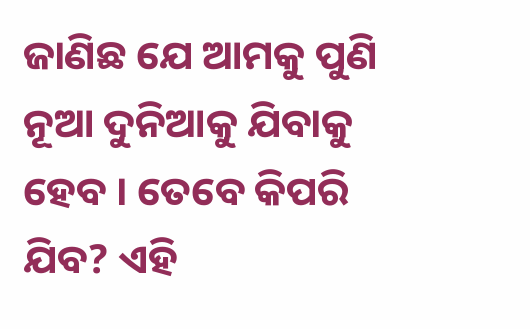ଜାଣିଛ ଯେ ଆମକୁ ପୁଣି ନୂଆ ଦୁନିଆକୁ ଯିବାକୁ ହେବ । ତେବେ କିପରି ଯିବ? ଏହି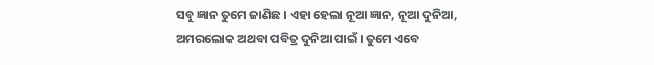ସବୁ ଜ୍ଞାନ ତୁମେ ଜାଣିଛ । ଏହା ହେଲା ନୂଆ ଜ୍ଞାନ, ନୂଆ ଦୁନିଆ, ଅମରଲୋକ ଅଥବା ପବିତ୍ର ଦୁନିଆ ପାଇଁ । ତୁମେ ଏବେ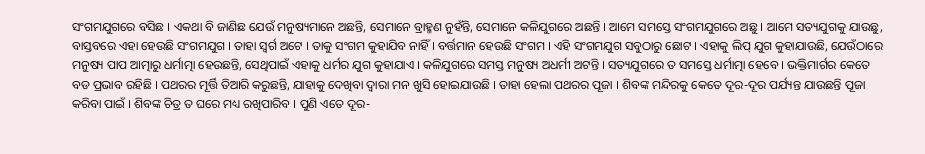ସଂଗମଯୁଗରେ ବସିଛ । ଏକଥା ବି ଜାଣିଛ ଯେଉଁ ମନୁଷ୍ୟମାନେ ଅଛନ୍ତି, ସେମାନେ ବ୍ରାହ୍ମଣ ନୁହଁନ୍ତି, ସେମାନେ କଳିଯୁଗରେ ଅଛନ୍ତି । ଆମେ ସମସ୍ତେ ସଂଗମଯୁଗରେ ଅଛୁ । ଆମେ ସତ୍ୟଯୁଗକୁ ଯାଉଛୁ, ବାସ୍ତବରେ ଏହା ହେଉଛି ସଂଗମଯୁଗ । ତାହା ସ୍ୱର୍ଗ ଅଟେ । ତାକୁ ସଂଗମ କୁହାଯିବ ନାହିଁ । ବର୍ତ୍ତମାନ ହେଉଛି ସଂଗମ । ଏହି ସଂଗମଯୁଗ ସବୁଠାରୁ ଛୋଟ । ଏହାକୁ ଲିପ୍ ଯୁଗ କୁହାଯାଉଛି, ଯେଉଁଠାରେ ମନୁଷ୍ୟ ପାପ ଆତ୍ମାରୁ ଧର୍ମାତ୍ମା ହେଉଛନ୍ତି, ସେଥିପାଇଁ ଏହାକୁ ଧର୍ମର ଯୁଗ କୁହାଯାଏ । କଳିଯୁଗରେ ସମସ୍ତ ମନୁଷ୍ୟ ଅଧର୍ମୀ ଅଟନ୍ତି । ସତ୍ୟଯୁଗରେ ତ ସମସ୍ତେ ଧର୍ମାତ୍ମା ହେବେ । ଭକ୍ତିମାର୍ଗର କେତେ ବଡ ପ୍ରଭାବ ରହିଛି । ପଥରର ମୂର୍ତ୍ତି ତିଆରି କରୁଛନ୍ତି, ଯାହାକୁ ଦେଖିବା ଦ୍ୱାରା ମନ ଖୁସି ହୋଇଯାଉଛି । ତାହା ହେଲା ପଥରର ପୂଜା । ଶିବଙ୍କ ମନ୍ଦିରକୁ କେତେ ଦୂର-ଦୂର ପର୍ଯ୍ୟନ୍ତ ଯାଉଛନ୍ତି ପୂଜା କରିବା ପାଇଁ । ଶିବଙ୍କ ଚିତ୍ର ତ ଘରେ ମଧ୍ୟ ରଖିପାରିବ । ପୁଣି ଏତେ ଦୂର-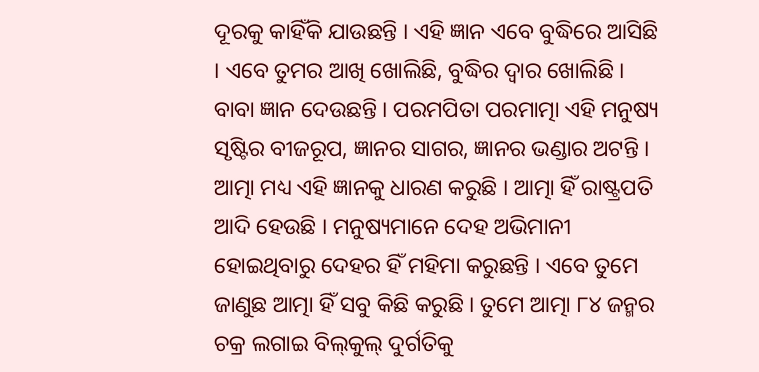ଦୂରକୁ କାହିଁକି ଯାଉଛନ୍ତି । ଏହି ଜ୍ଞାନ ଏବେ ବୁଦ୍ଧିରେ ଆସିଛି । ଏବେ ତୁମର ଆଖି ଖୋଲିଛି, ବୁଦ୍ଧିର ଦ୍ୱାର ଖୋଲିଛି । ବାବା ଜ୍ଞାନ ଦେଉଛନ୍ତି । ପରମପିତା ପରମାତ୍ମା ଏହି ମନୁଷ୍ୟ ସୃଷ୍ଟିର ବୀଜରୂପ, ଜ୍ଞାନର ସାଗର, ଜ୍ଞାନର ଭଣ୍ଡାର ଅଟନ୍ତି । ଆତ୍ମା ମଧ୍ୟ ଏହି ଜ୍ଞାନକୁ ଧାରଣ କରୁଛି । ଆତ୍ମା ହିଁ ରାଷ୍ଟ୍ରପତି ଆଦି ହେଉଛି । ମନୁଷ୍ୟମାନେ ଦେହ ଅଭିମାନୀ ହୋଇଥିବାରୁ ଦେହର ହିଁ ମହିମା କରୁଛନ୍ତି । ଏବେ ତୁମେ ଜାଣୁଛ ଆତ୍ମା ହିଁ ସବୁ କିଛି କରୁଛି । ତୁମେ ଆତ୍ମା ୮୪ ଜନ୍ମର ଚକ୍ର ଲଗାଇ ବିଲ୍‌କୁଲ୍ ଦୁର୍ଗତିକୁ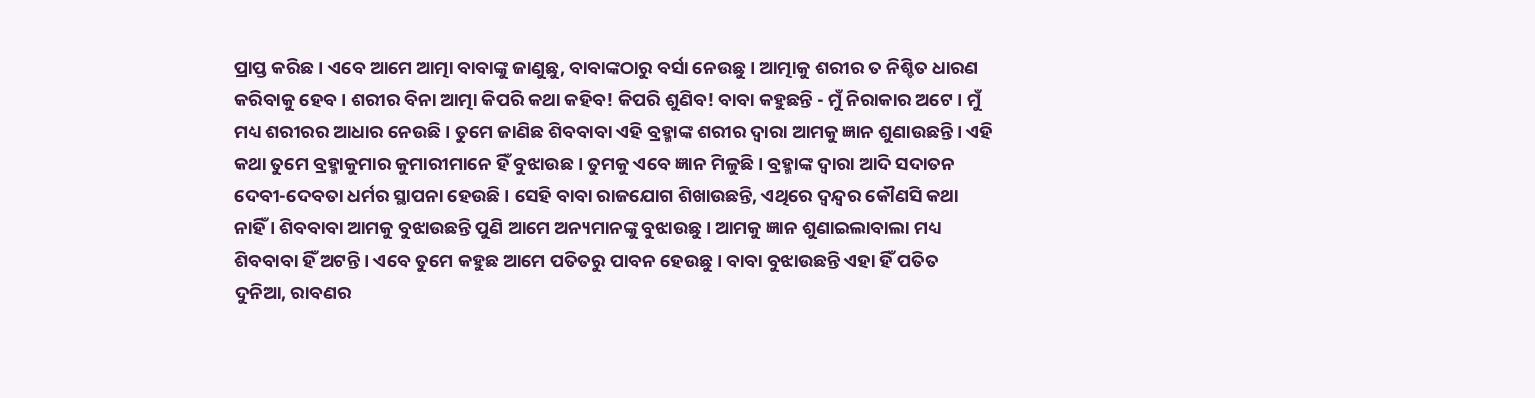ପ୍ରାପ୍ତ କରିଛ । ଏବେ ଆମେ ଆତ୍ମା ବାବାଙ୍କୁ ଜାଣୁଛୁ, ବାବାଙ୍କଠାରୁ ବର୍ସା ନେଉଛୁ । ଆତ୍ମାକୁ ଶରୀର ତ ନିଶ୍ଚିତ ଧାରଣ କରିବାକୁ ହେବ । ଶରୀର ବିନା ଆତ୍ମା କିପରି କଥା କହିବ! କିପରି ଶୁଣିବ! ବାବା କହୁଛନ୍ତି - ମୁଁ ନିରାକାର ଅଟେ । ମୁଁ ମଧ୍ୟ ଶରୀରର ଆଧାର ନେଉଛି । ତୁମେ ଜାଣିଛ ଶିବବାବା ଏହି ବ୍ରହ୍ମାଙ୍କ ଶରୀର ଦ୍ୱାରା ଆମକୁ ଜ୍ଞାନ ଶୁଣାଉଛନ୍ତି । ଏହି କଥା ତୁମେ ବ୍ରହ୍ମାକୁମାର କୁମାରୀମାନେ ହିଁ ବୁଝାଉଛ । ତୁମକୁ ଏବେ ଜ୍ଞାନ ମିଳୁଛି । ବ୍ରହ୍ମାଙ୍କ ଦ୍ୱାରା ଆଦି ସଦାତନ ଦେବୀ-ଦେବତା ଧର୍ମର ସ୍ଥାପନା ହେଉଛି । ସେହି ବାବା ରାଜଯୋଗ ଶିଖାଉଛନ୍ତି, ଏଥିରେ ଦ୍ୱନ୍ଦ୍ୱର କୌଣସି କଥା ନାହିଁ । ଶିବବାବା ଆମକୁ ବୁଝାଉଛନ୍ତି ପୁଣି ଆମେ ଅନ୍ୟମାନଙ୍କୁ ବୁଝାଉଛୁ । ଆମକୁ ଜ୍ଞାନ ଶୁଣାଇଲାବାଲା ମଧ୍ୟ ଶିବବାବା ହିଁ ଅଟନ୍ତି । ଏବେ ତୁମେ କହୁଛ ଆମେ ପତିତରୁ ପାବନ ହେଉଛୁ । ବାବା ବୁଝାଉଛନ୍ତି ଏହା ହିଁ ପତିତ ଦୁନିଆ, ରାବଣର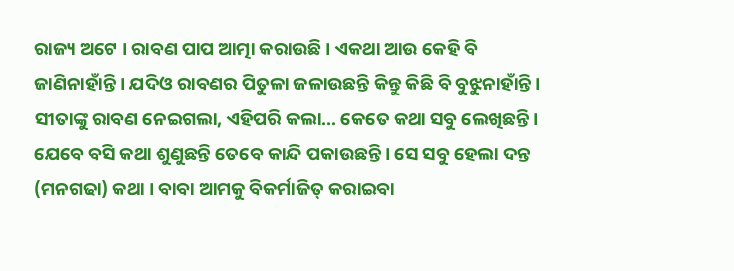ରାଜ୍ୟ ଅଟେ । ରାବଣ ପାପ ଆତ୍ମା କରାଉଛି । ଏକଥା ଆଉ କେହି ବି ଜାଣିନାହାଁନ୍ତି । ଯଦିଓ ରାବଣର ପିତୁଳା ଜଳାଉଛନ୍ତି କିନ୍ତୁ କିଛି ବି ବୁଝୁନାହାଁନ୍ତି । ସୀତାଙ୍କୁ ରାବଣ ନେଇଗଲା, ଏହିପରି କଲା... କେତେ କଥା ସବୁ ଲେଖିଛନ୍ତି । ଯେବେ ବସି କଥା ଶୁଣୁଛନ୍ତି ତେବେ କାନ୍ଦି ପକାଉଛନ୍ତି । ସେ ସବୁ ହେଲା ଦନ୍ତ (ମନଗଢା) କଥା । ବାବା ଆମକୁ ବିକର୍ମାଜିତ୍ କରାଇବା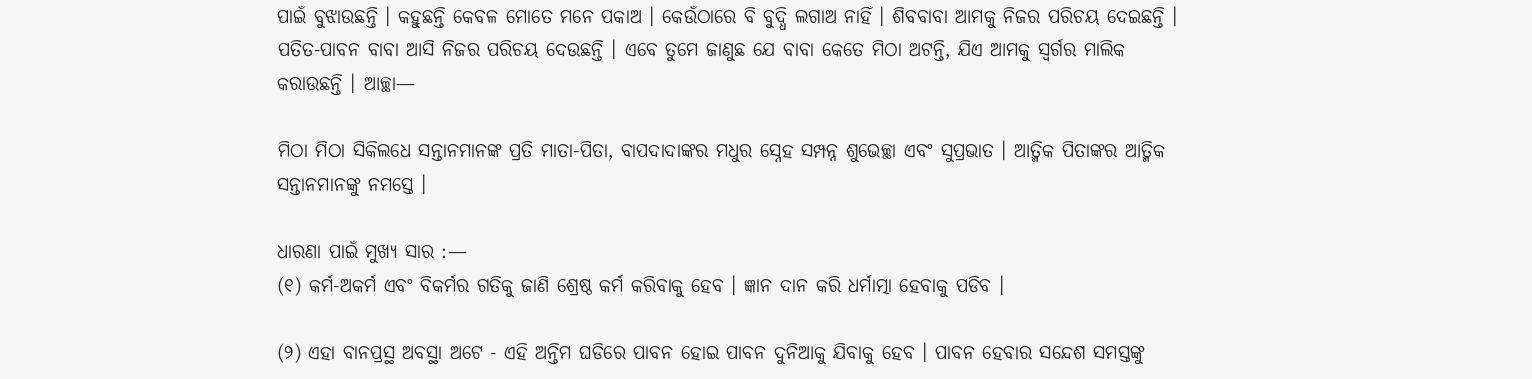ପାଇଁ ବୁଝାଉଛନ୍ତି । କହୁଛନ୍ତି କେବଳ ମୋତେ ମନେ ପକାଅ । କେଉଁଠାରେ ବି ବୁଦ୍ଧି ଲଗାଅ ନାହିଁ । ଶିବବାବା ଆମକୁ ନିଜର ପରିଚୟ ଦେଇଛନ୍ତି । ପତିତ-ପାବନ ବାବା ଆସି ନିଜର ପରିଚୟ ଦେଉଛନ୍ତି । ଏବେ ତୁମେ ଜାଣୁଛ ଯେ ବାବା କେତେ ମିଠା ଅଟନ୍ତି, ଯିଏ ଆମକୁ ସ୍ୱର୍ଗର ମାଲିକ କରାଉଛନ୍ତି । ଆଚ୍ଛା—

ମିଠା ମିଠା ସିକିଲଧେ ସନ୍ତାନମାନଙ୍କ ପ୍ରତି ମାତା-ପିତା, ବାପଦାଦାଙ୍କର ମଧୁର ସ୍ନେହ ସମ୍ପନ୍ନ ଶୁଭେଚ୍ଛା ଏବଂ ସୁପ୍ରଭାତ । ଆତ୍ମିକ ପିତାଙ୍କର ଆତ୍ମିକ ସନ୍ତାନମାନଙ୍କୁ ନମସ୍ତେ ।

ଧାରଣା ପାଇଁ ମୁଖ୍ୟ ସାର :—
(୧) କର୍ମ-ଅକର୍ମ ଏବଂ ବିକର୍ମର ଗତିକୁ ଜାଣି ଶ୍ରେଷ୍ଠ କର୍ମ କରିବାକୁ ହେବ । ଜ୍ଞାନ ଦାନ କରି ଧର୍ମାତ୍ମା ହେବାକୁ ପଡିବ ।

(୨) ଏହା ବାନପ୍ରସ୍ଥ ଅବସ୍ଥା ଅଟେ - ଏହି ଅନ୍ତିମ ଘଡିରେ ପାବନ ହୋଇ ପାବନ ଦୁନିଆକୁ ଯିବାକୁ ହେବ । ପାବନ ହେବାର ସନ୍ଦେଶ ସମସ୍ତଙ୍କୁ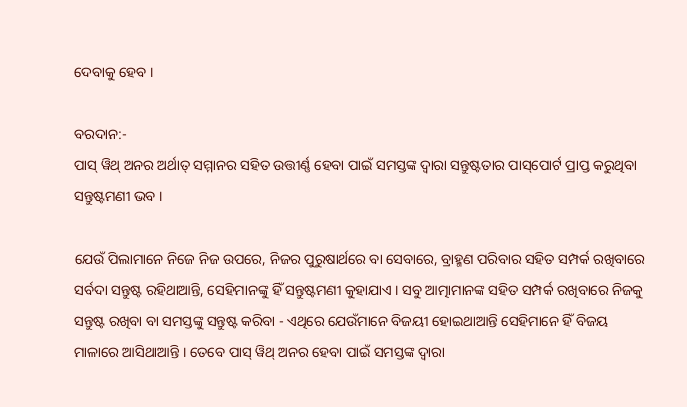ଦେବାକୁ ହେବ ।

ବରଦାନ:-
ପାସ୍ ୱିଥ୍ ଅନର ଅର୍ଥାତ୍ ସମ୍ମାନର ସହିତ ଉତ୍ତୀର୍ଣ୍ଣ ହେବା ପାଇଁ ସମସ୍ତଙ୍କ ଦ୍ୱାରା ସନ୍ତୁଷ୍ଟତାର ପାସ୍‌ପୋର୍ଟ ପ୍ରାପ୍ତ କରୁଥିବା ସନ୍ତୁଷ୍ଟମଣୀ ଭବ ।

ଯେଉଁ ପିଲାମାନେ ନିଜେ ନିଜ ଉପରେ, ନିଜର ପୁରୁଷାର୍ଥରେ ବା ସେବାରେ, ବ୍ରାହ୍ମଣ ପରିବାର ସହିତ ସମ୍ପର୍କ ରଖିବାରେ ସର୍ବଦା ସନ୍ତୁଷ୍ଟ ରହିଥାଆନ୍ତି, ସେହିମାନଙ୍କୁ ହିଁ ସନ୍ତୁଷ୍ଟମଣୀ କୁହାଯାଏ । ସବୁ ଆତ୍ମାମାନଙ୍କ ସହିତ ସମ୍ପର୍କ ରଖିବାରେ ନିଜକୁ ସନ୍ତୁଷ୍ଟ ରଖିବା ବା ସମସ୍ତଙ୍କୁ ସନ୍ତୁଷ୍ଟ କରିବା - ଏଥିରେ ଯେଉଁମାନେ ବିଜୟୀ ହୋଇଥାଆନ୍ତି ସେହିମାନେ ହିଁ ବିଜୟ ମାଳାରେ ଆସିଥାଆନ୍ତି । ତେବେ ପାସ୍ ୱିଥ୍ ଅନର ହେବା ପାଇଁ ସମସ୍ତଙ୍କ ଦ୍ୱାରା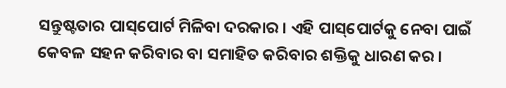ସନ୍ତୁଷ୍ଟତାର ପାସ୍‌ପୋର୍ଟ ମିଳିବା ଦରକାର । ଏହି ପାସ୍‌ପୋର୍ଟକୁ ନେବା ପାଇଁ କେବଳ ସହନ କରିବାର ବା ସମାହିତ କରିବାର ଶକ୍ତିକୁ ଧାରଣ କର ।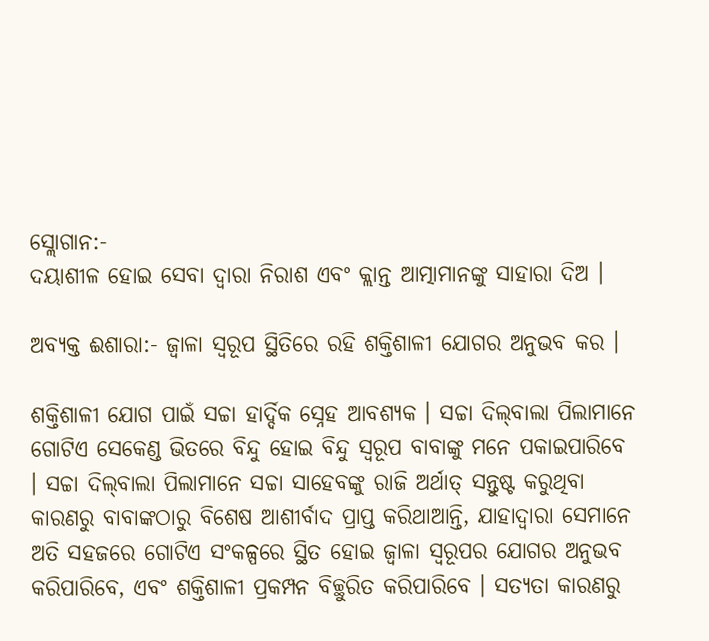ସ୍ଲୋଗାନ:-
ଦୟାଶୀଳ ହୋଇ ସେବା ଦ୍ୱାରା ନିରାଶ ଏବଂ କ୍ଲାନ୍ତ ଆତ୍ମାମାନଙ୍କୁ ସାହାରା ଦିଅ ।

ଅବ୍ୟକ୍ତ ଈଶାରା:- ଜ୍ୱାଳା ସ୍ୱରୂପ ସ୍ଥିତିରେ ରହି ଶକ୍ତିଶାଳୀ ଯୋଗର ଅନୁଭବ କର ।

ଶକ୍ତିଶାଳୀ ଯୋଗ ପାଇଁ ସଚ୍ଚା ହାର୍ଦ୍ଦିକ ସ୍ନେହ ଆବଶ୍ୟକ । ସଚ୍ଚା ଦିଲ୍‌ବାଲା ପିଲାମାନେ ଗୋଟିଏ ସେକେଣ୍ଡ ଭିତରେ ବିନ୍ଦୁ ହୋଇ ବିନ୍ଦୁ ସ୍ୱରୂପ ବାବାଙ୍କୁ ମନେ ପକାଇପାରିବେ । ସଚ୍ଚା ଦିଲ୍‌ବାଲା ପିଲାମାନେ ସଚ୍ଚା ସାହେବଙ୍କୁ ରାଜି ଅର୍ଥାତ୍ ସନ୍ତୁଷ୍ଟ କରୁଥିବା କାରଣରୁ ବାବାଙ୍କଠାରୁ ବିଶେଷ ଆଶୀର୍ବାଦ ପ୍ରାପ୍ତ କରିଥାଆନ୍ତି, ଯାହାଦ୍ୱାରା ସେମାନେ ଅତି ସହଜରେ ଗୋଟିଏ ସଂକଳ୍ପରେ ସ୍ଥିତ ହୋଇ ଜ୍ୱାଳା ସ୍ୱରୂପର ଯୋଗର ଅନୁଭବ କରିପାରିବେ, ଏବଂ ଶକ୍ତିଶାଳୀ ପ୍ରକମ୍ପନ ବିଚ୍ଛୁରିତ କରିପାରିବେ । ସତ୍ୟତା କାରଣରୁ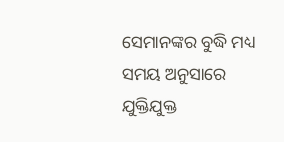ସେମାନଙ୍କର ବୁଦ୍ଧି ମଧ୍ୟ ସମୟ ଅନୁସାରେ ଯୁକ୍ତିଯୁକ୍ତ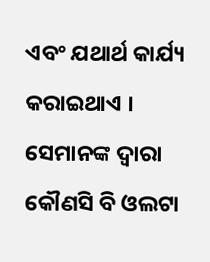ଏବଂ ଯଥାର୍ଥ କାର୍ଯ୍ୟ କରାଇଥାଏ । ସେମାନଙ୍କ ଦ୍ୱାରା କୌଣସି ବି ଓଲଟା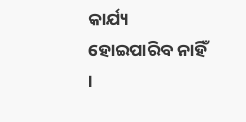କାର୍ଯ୍ୟ ହୋଇପାରିବ ନାହିଁ ।